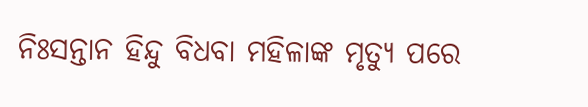ନିଃସନ୍ତାନ ହିନ୍ଦୁ ବିଧବା ମହିଳାଙ୍କ ମୃତ୍ୟୁ ପରେ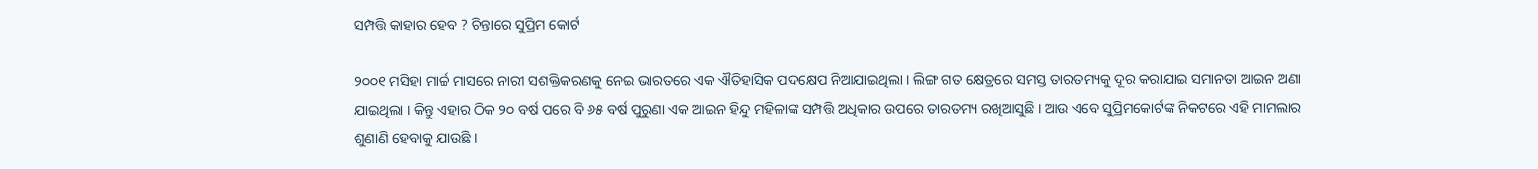ସମ୍ପତ୍ତି କାହାର ହେବ ? ଚିନ୍ତାରେ ସୁପ୍ରିମ କୋର୍ଟ

୨୦୦୧ ମସିହା ମାର୍ଚ୍ଚ ମାସରେ ନାରୀ ସଶକ୍ତିକରଣକୁ ନେଇ ଭାରତରେ ଏକ ଐତିହାସିକ ପଦକ୍ଷେପ ନିଆଯାଇଥିଲା । ଲିଙ୍ଗ ଗତ କ୍ଷେତ୍ରରେ ସମସ୍ତ ତାରତମ୍ୟକୁ ଦୂର କରାଯାଇ ସମାନତା ଆଇନ ଅଣା ଯାଇଥିଲା । କିନ୍ତୁ ଏହାର ଠିକ ୨୦ ବର୍ଷ ପରେ ବି ୬୫ ବର୍ଷ ପୁରୁଣା ଏକ ଆଇନ ହିନ୍ଦୁ ମହିଳାଙ୍କ ସମ୍ପତ୍ତି ଅଧିକାର ଉପରେ ତାରତମ୍ୟ ରଖିଆସୁଛି । ଆଉ ଏବେ ସୁପ୍ରିମକୋର୍ଟଙ୍କ ନିକଟରେ ଏହି ମାମଲାର ଶୁଣାଣି ହେବାକୁ ଯାଉଛି ।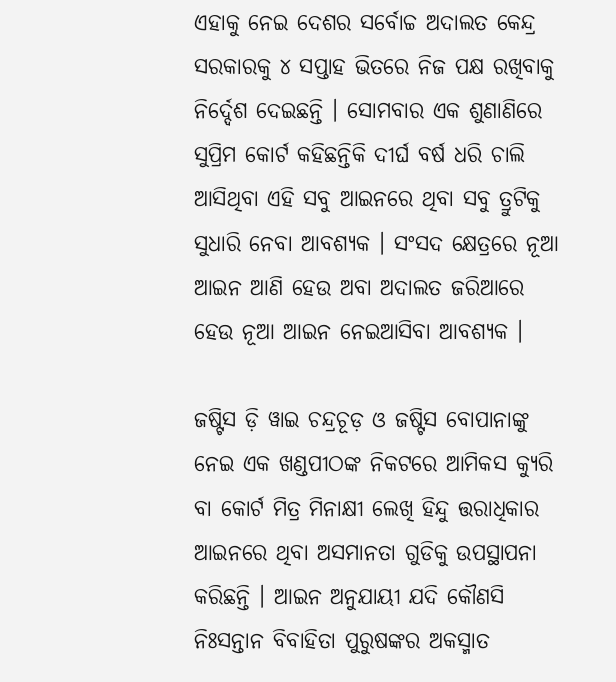ଏହାକୁ ନେଇ ଦେଶର ସର୍ବୋଚ୍ଚ ଅଦାଲତ କେନ୍ଦ୍ର ସରକାରକୁ ୪ ସପ୍ତାହ ଭିତରେ ନିଜ ପକ୍ଷ ରଖିବାକୁ ନିର୍ଦ୍ଦେଶ ଦେଇଛନ୍ତି । ସୋମବାର ଏକ ଶୁଣାଣିରେ ସୁପ୍ରିମ କୋର୍ଟ କହିଛନ୍ତିକି ଦୀର୍ଘ ବର୍ଷ ଧରି ଚାଲି ଆସିଥିବା ଏହି ସବୁ ଆଇନରେ ଥିବା ସବୁ ତ୍ରୁଟିକୁ ସୁଧାରି ନେବା ଆବଶ୍ୟକ । ସଂସଦ କ୍ଷେତ୍ରରେ ନୂଆ ଆଇନ ଆଣି ହେଉ ଅବା ଅଦାଲତ ଜରିଆରେ ହେଉ ନୂଆ ଆଇନ ନେଇଆସିବା ଆବଶ୍ୟକ ।

ଜଷ୍ଟିସ ଡ଼ି ୱାଇ ଚନ୍ଦ୍ରଚୂଡ଼ ଓ ଜଷ୍ଟିସ ବୋପାନାଙ୍କୁ ନେଇ ଏକ ଖଣ୍ଡପୀଠଙ୍କ ନିକଟରେ ଆମିକସ କ୍ୟୁରି ବା କୋର୍ଟ ମିତ୍ର ମିନାକ୍ଷୀ ଲେଖି ହିନ୍ଦୁ ତ୍ତରାଧିକାର ଆଇନରେ ଥିବା ଅସମାନତା ଗୁଡିକୁ ଉପସ୍ଥାପନା କରିଛନ୍ତି । ଆଇନ ଅନୁଯାୟୀ ଯଦି କୌଣସି ନିଃସନ୍ତାନ ବିବାହିତା ପୁରୁଷଙ୍କର ଅକସ୍ମାତ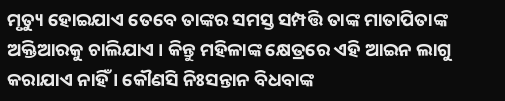ମୃତ୍ୟୁ ହୋଇଯାଏ ତେବେ ତାଙ୍କର ସମସ୍ତ ସମ୍ପତ୍ତି ତାଙ୍କ ମାତାପିତାଙ୍କ ଅକ୍ତିଆରକୁ ଚାଲିଯାଏ । କିନ୍ତୁ ମହିଳାଙ୍କ କ୍ଷେତ୍ରରେ ଏହି ଆଇନ ଲାଗୁ କରାଯାଏ ନାହିଁ । କୌଣସି ନିଃସନ୍ତାନ ବିଧବାଙ୍କ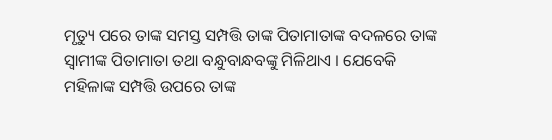ମୃତ୍ୟୁ ପରେ ତାଙ୍କ ସମସ୍ତ ସମ୍ପତ୍ତି ତାଙ୍କ ପିତାମାତାଙ୍କ ବଦଳରେ ତାଙ୍କ ସ୍ୱାମୀଙ୍କ ପିତାମାତା ତଥା ବନ୍ଧୁବାନ୍ଧବଙ୍କୁ ମିଳିଥାଏ । ଯେବେକି ମହିଳାଙ୍କ ସମ୍ପତ୍ତି ଉପରେ ତାଙ୍କ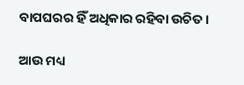ବାପଘରର ହିଁ ଅଧିକାର ରହିବା ଉଚିତ ।

ଆଉ ମଧ୍ୟ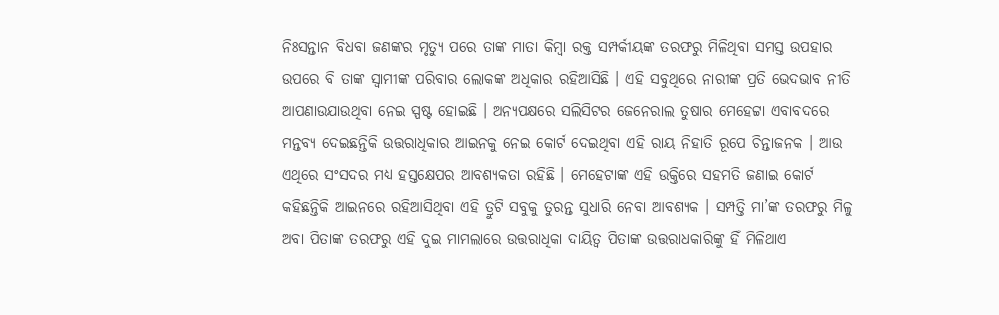ନିଃସନ୍ତାନ ବିଧବା ଜଣଙ୍କର ମୃତ୍ୟୁ ପରେ ତାଙ୍କ ମାତା କିମ୍ବା ରକ୍ତ ସମ୍ପର୍କୀୟଙ୍କ ତରଫରୁ ମିଳିଥିବା ସମସ୍ତ ଉପହାର ଉପରେ ବି ତାଙ୍କ ସ୍ୱାମୀଙ୍କ ପରିବାର ଲୋକଙ୍କ ଅଧିକାର ରହିଆସିଛି । ଏହି ସବୁଥିରେ ନାରୀଙ୍କ ପ୍ରତି ଭେଦଭାବ ନୀତି ଆପଣାଉଯାଉଥିବା ନେଇ ସ୍ପଷ୍ଟ ହୋଇଛି । ଅନ୍ୟପକ୍ଷରେ ସଲିସିଟର ଜେନେରାଲ ତୁଷାର ମେହେଟ୍ଟା ଏବାବଦରେ ମନ୍ତବ୍ୟ ଦେଇଛନ୍ତିକି ଉତ୍ତରାଧିକାର ଆଇନକୁ ନେଇ କୋର୍ଟ ଦେଇଥିବା ଏହି ରାୟ ନିହାତି ରୂପେ ଚିନ୍ତାଜନକ । ଆଉ ଏଥିରେ ସଂସଦର ମଧ୍ୟ ହସ୍ତକ୍ଷେପର ଆବଶ୍ୟକତା ରହିଛି । ମେହେଟାଙ୍କ ଏହି ଉକ୍ତିରେ ସହମତି ଜଣାଇ କୋର୍ଟ କହିଛନ୍ତିକି ଆଇନରେ ରହିଆସିଥିବା ଏହି ତ୍ରୁଟି ସବୁକୁ ତୁରନ୍ତ ସୁଧାରି ନେବା ଆବଶ୍ୟକ । ସମ୍ପତ୍ତି ମା’ଙ୍କ ତରଫରୁ ମିଳୁ ଅବା ପିତାଙ୍କ ତରଫରୁ ଏହି ଦୁଇ ମାମଲାରେ ଉତ୍ତରାଧିକା ଦାୟିତ୍ୱ ପିତାଙ୍କ ଉତ୍ତରାଧକାରିଙ୍କୁ ହିଁ ମିଳିଥାଏ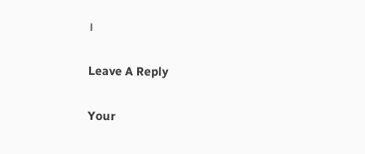।

Leave A Reply

Your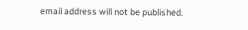email address will not be published.